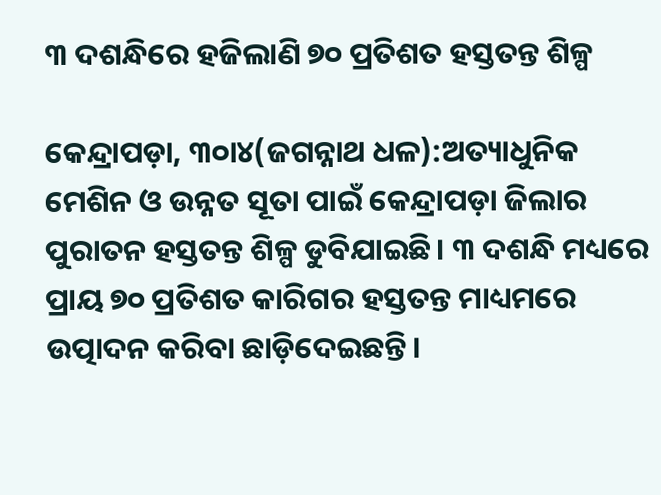୩ ଦଶନ୍ଧିରେ ହଜିଲାଣି ୭୦ ପ୍ରତିଶତ ହସ୍ତତନ୍ତ ଶିଳ୍ପ

କେନ୍ଦ୍ରାପଡ଼ା, ୩୦ା୪(ଜଗନ୍ନାଥ ଧଳ):ଅତ୍ୟାଧୁନିକ ମେଶିନ ଓ ଉନ୍ନତ ସୂତା ପାଇଁ କେନ୍ଦ୍ରାପଡ଼ା ଜିଲାର ପୁରାତନ ହସ୍ତତନ୍ତ ଶିଳ୍ପ ଡୁବିଯାଇଛି। ୩ ଦଶନ୍ଧି ମଧ୍ୟରେ ପ୍ରାୟ ୭୦ ପ୍ରତିଶତ କାରିଗର ହସ୍ତତନ୍ତ ମାଧ୍ୟମରେ ଉତ୍ପାଦନ କରିବା ଛାଡ଼ିଦେଇଛନ୍ତି।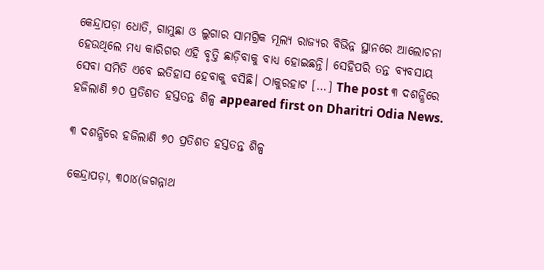କେନ୍ଦ୍ରାପଡ଼ା ଧୋତି, ଗାମୁଛା ଓ ଲୁଗାର ସାମଗ୍ରିକ ମୂଲ୍ୟ ରାଜ୍ୟର ବିଭିନ୍ନ ସ୍ଥାନରେ ଆଲୋଚନା ହେଉଥିଲେ ମଧ୍ୟ କାରିଗର ଏହି ବୃତ୍ତି ଛାଡ଼ିବାକୁ ବାଧ୍ୟ ହୋଇଛନ୍ତି। ସେହିପରି ତନ୍ତ ବ୍ୟବସାୟ ସେବା ସମିତି ଏବେ ଇତିହାସ ହେବାକୁ ବସିଛି। ଠାକୁରହାଟ […] The post ୩ ଦଶନ୍ଧିରେ ହଜିଲାଣି ୭୦ ପ୍ରତିଶତ ହସ୍ତତନ୍ତ ଶିଳ୍ପ appeared first on Dharitri Odia News.

୩ ଦଶନ୍ଧିରେ ହଜିଲାଣି ୭୦ ପ୍ରତିଶତ ହସ୍ତତନ୍ତ ଶିଳ୍ପ

କେନ୍ଦ୍ରାପଡ଼ା, ୩୦ା୪(ଜଗନ୍ନାଥ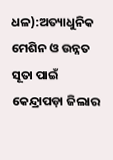ଧଳ):ଅତ୍ୟାଧୁନିକ ମେଶିନ ଓ ଉନ୍ନତ ସୂତା ପାଇଁ କେନ୍ଦ୍ରାପଡ଼ା ଜିଲାର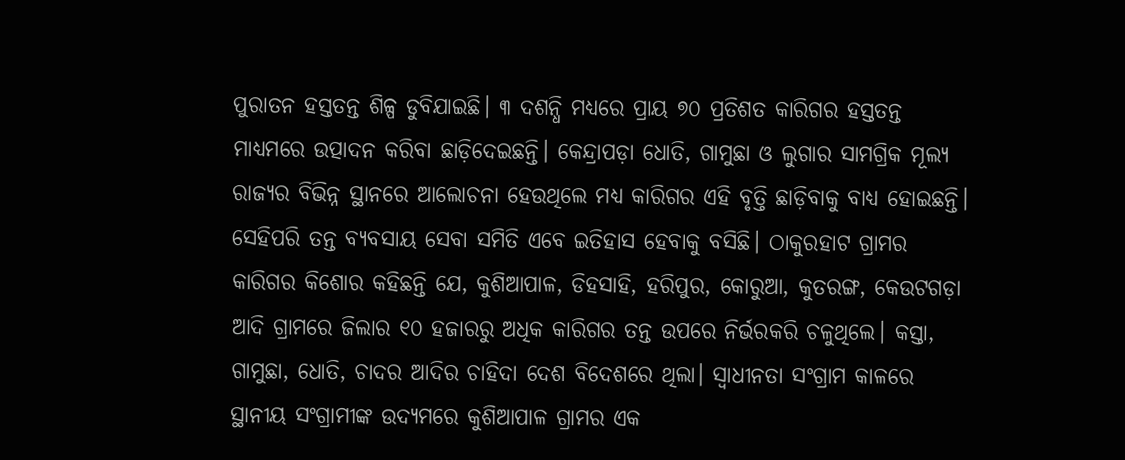ପୁରାତନ ହସ୍ତତନ୍ତ ଶିଳ୍ପ ଡୁବିଯାଇଛି। ୩ ଦଶନ୍ଧି ମଧ୍ୟରେ ପ୍ରାୟ ୭୦ ପ୍ରତିଶତ କାରିଗର ହସ୍ତତନ୍ତ ମାଧ୍ୟମରେ ଉତ୍ପାଦନ କରିବା ଛାଡ଼ିଦେଇଛନ୍ତି। କେନ୍ଦ୍ରାପଡ଼ା ଧୋତି, ଗାମୁଛା ଓ ଲୁଗାର ସାମଗ୍ରିକ ମୂଲ୍ୟ ରାଜ୍ୟର ବିଭିନ୍ନ ସ୍ଥାନରେ ଆଲୋଚନା ହେଉଥିଲେ ମଧ୍ୟ କାରିଗର ଏହି ବୃତ୍ତି ଛାଡ଼ିବାକୁ ବାଧ୍ୟ ହୋଇଛନ୍ତି। ସେହିପରି ତନ୍ତ ବ୍ୟବସାୟ ସେବା ସମିତି ଏବେ ଇତିହାସ ହେବାକୁ ବସିଛି। ଠାକୁରହାଟ ଗ୍ରାମର କାରିଗର କିଶୋର କହିଛନ୍ତି ଯେ, କୁଶିଆପାଳ, ଡିହସାହି, ହରିପୁର, କୋରୁଆ, କୁତରଙ୍ଗ, କେଉଟଗଡ଼ା ଆଦି ଗ୍ରାମରେ ଜିଲାର ୧୦ ହଜାରରୁ ଅଧିକ କାରିଗର ତନ୍ତ ଉପରେ ନିର୍ଭରକରି ଚଳୁଥିଲେ। କସ୍ତା, ଗାମୁଛା, ଧୋତି, ଚାଦର ଆଦିର ଚାହିଦା ଦେଶ ବିଦେଶରେ ଥିଲା। ସ୍ବାଧୀନତା ସଂଗ୍ରାମ କାଳରେ ସ୍ଥାନୀୟ ସଂଗ୍ରାମୀଙ୍କ ଉଦ୍ୟମରେ କୁଶିଆପାଳ ଗ୍ରାମର ଏକ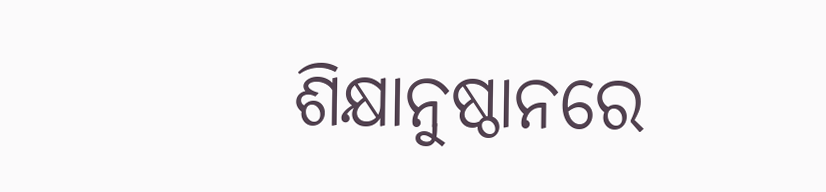ଶିକ୍ଷାନୁଷ୍ଠାନରେ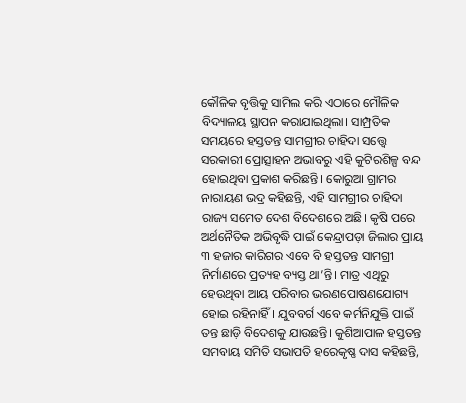କୌଳିକ ବୃତ୍ତିକୁ ସାମିଲ କରି ଏଠାରେ ମୌଳିକ ବିଦ୍ୟାଳୟ ସ୍ଥାପନ କରାଯାଇଥିଲା। ସାମ୍ପ୍ରତିକ ସମୟରେ ହସ୍ତତନ୍ତ ସାମଗ୍ରୀର ଚାହିଦା ସତ୍ତ୍ୱେ ସରକାରୀ ପ୍ରୋତ୍ସାହନ ଅଭାବରୁ ଏହି କୁଟିରଶିଳ୍ପ ବନ୍ଦ ହୋଇଥିବା ପ୍ରକାଶ କରିଛନ୍ତି। କୋରୁଆ ଗ୍ରାମର ନାରାୟଣ ଭଦ୍ର କହିଛନ୍ତି, ଏହି ସାମଗ୍ରୀର ଚାହିଦା ରାଜ୍ୟ ସମେତ ଦେଶ ବିଦେଶରେ ଅଛି। କୃଷି ପରେ ଅର୍ଥନୈତିକ ଅଭିବୃଦ୍ଧି ପାଇଁ କେନ୍ଦ୍ରାପଡ଼ା ଜିଲାର ପ୍ରାୟ ୩ ହଜାର କାରିଗର ଏବେ ବି ହସ୍ତତନ୍ତ ସାମଗ୍ରୀ ନିର୍ମାଣରେ ପ୍ରତ୍ୟହ ବ୍ୟସ୍ତ ଥା’ନ୍ତି। ମାତ୍ର ଏଥିରୁ ହେଉଥିବା ଆୟ ପରିବାର ଭରଣପୋଷଣଯୋଗ୍ୟ ହୋଇ ରହିନାହିଁ। ଯୁବବର୍ଗ ଏବେ କର୍ମନିଯୁକ୍ତି ପାଇଁ ତନ୍ତ ଛାଡ଼ି ବିଦେଶକୁ ଯାଉଛନ୍ତି। କୁଶିଆପାଳ ହସ୍ତତନ୍ତ ସମବାୟ ସମିତି ସଭାପତି ହରେକୃଷ୍ଣ ଦାସ କହିଛନ୍ତି,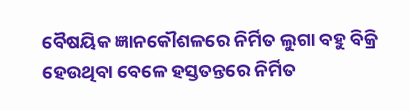ବୈଷୟିକ ଜ୍ଞାନକୌଶଳରେ ନିର୍ମିତ ଲୁଗା ବହୁ ବିକ୍ରି ହେଉଥିବା ବେଳେ ହସ୍ତତନ୍ତରେ ନିର୍ମିତ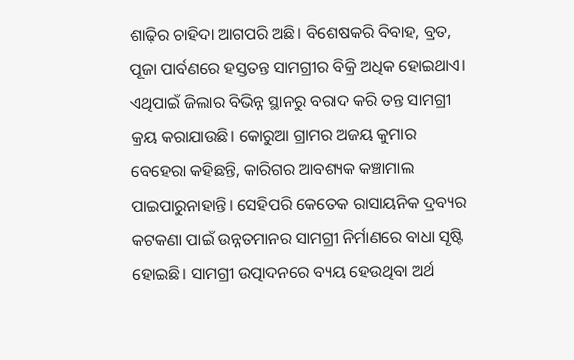ଶାଢ଼ିର ଚାହିଦା ଆଗପରି ଅଛି। ବିଶେଷକରି ବିବାହ, ବ୍ରତ, ପୂଜା ପାର୍ବଣରେ ହସ୍ତତନ୍ତ ସାମଗ୍ରୀର ବିକ୍ରି ଅଧିକ ହୋଇଥାଏ। ଏଥିପାଇଁ ଜିଲାର ବିଭିନ୍ନ ସ୍ଥାନରୁ ବରାଦ କରି ତନ୍ତ ସାମଗ୍ରୀ କ୍ରୟ କରାଯାଉଛି। କୋରୁଆ ଗ୍ରାମର ଅଜୟ କୁମାର ବେହେରା କହିଛନ୍ତି, କାରିଗର ଆବଶ୍ୟକ କଞ୍ଚାମାଲ ପାଇପାରୁନାହାନ୍ତି। ସେହିପରି କେତେକ ରାସାୟନିକ ଦ୍ରବ୍ୟର କଟକଣା ପାଇଁ ଉନ୍ନତମାନର ସାମଗ୍ରୀ ନିର୍ମାଣରେ ବାଧା ସୃଷ୍ଟି ହୋଇଛି। ସାମଗ୍ରୀ ଉତ୍ପାଦନରେ ବ୍ୟୟ ହେଉଥିବା ଅର୍ଥ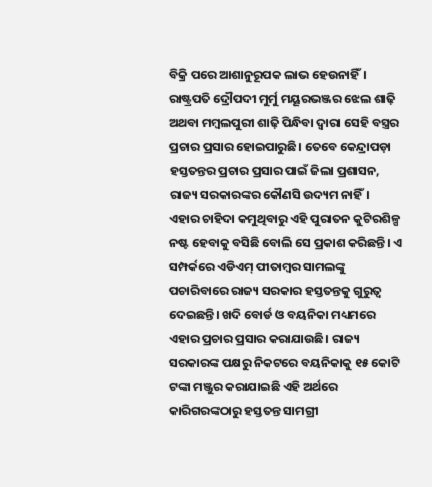ବିକ୍ରି ପରେ ଆଶାନୁରୂପକ ଲାଭ ହେଉନାହିଁ। ରାଷ୍ଟ୍ରପତି ଦ୍ରୌପଦୀ ମୁର୍ମୁ ମୟୂରଭଞ୍ଜର ଝେଲ ଶାଢ଼ି ଅଥବା ମମ୍ବଲପୁରୀ ଶାଢ଼ି ପିନ୍ଧିବା ଦ୍ୱାରା ସେହି ବସ୍ତ୍ରର ପ୍ରଚାର ପ୍ରସାର ହୋଇପାରୁଛି। ତେବେ କେନ୍ଦ୍ରାପଡ଼ା ହସ୍ତତନ୍ତର ପ୍ରଚାର ପ୍ରସାର ପାଇଁ ଜିଲା ପ୍ରଶାସନ, ରାଜ୍ୟ ସରକାରଙ୍କର କୌଣସି ଉଦ୍ୟମ ନାହିଁ। ଏହାର ଚାହିଦା କମୁଥିବାରୁ ଏହି ପୁରାତନ କୁଟିରଶିଳ୍ପ ନଷ୍ଟ ହେବାକୁ ବସିଛି ବୋଲି ସେ ପ୍ରକାଶ କରିଛନ୍ତି। ଏ ସମ୍ପର୍କରେ ଏଡିଏମ୍‌ ପୀତାମ୍ବର ସାମଲଙ୍କୁ ପଚାରିବାରେ ରାଜ୍ୟ ସରକାର ହସ୍ତତନ୍ତକୁ ଗୁରୁତ୍ୱ ଦେଇଛନ୍ତି। ଖଦି ବୋର୍ଡ ଓ ବୟନିକା ମଧ୍ୟମରେ ଏହାର ପ୍ରଚାର ପ୍ରସାର କରାଯାଉଛି। ରାଜ୍ୟ ସରକାରଙ୍କ ପକ୍ଷରୁ ନିକଟରେ ବୟନିକାକୁ ୧୫ କୋଟି ଟଙ୍କା ମଞ୍ଜୁର କରାଯାଇଛି ଏହି ଅର୍ଥରେ କାରିଗରଙ୍କଠାରୁ ହସ୍ତତନ୍ତ ସାମଗ୍ରୀ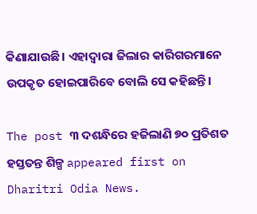କିଣାଯାଉଛି। ଏହାଦ୍ୱାରା ଜିଲାର କାରିଗରମାନେ ଉପକୃତ ହୋଇପାରିବେ ବୋଲି ସେ କହିଛନ୍ତି।

The post ୩ ଦଶନ୍ଧିରେ ହଜିଲାଣି ୭୦ ପ୍ରତିଶତ ହସ୍ତତନ୍ତ ଶିଳ୍ପ appeared first on Dharitri Odia News.